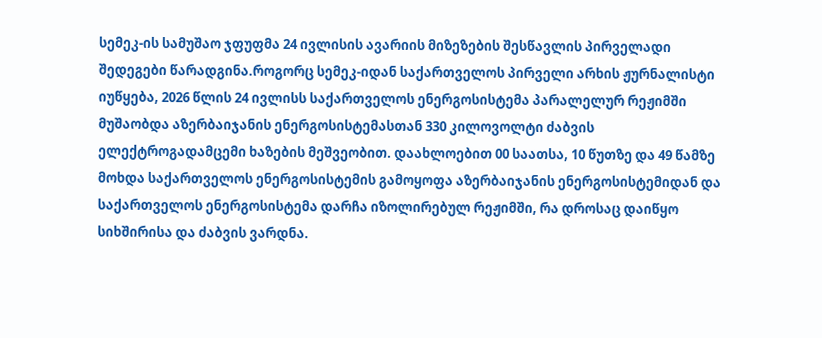სემეკ-ის სამუშაო ჯფუფმა 24 ივლისის ავარიის მიზეზების შესწავლის პირველადი შედეგები წარადგინა.როგორც სემეკ-იდან საქართველოს პირველი არხის ჟურნალისტი იუწყება, 2026 წლის 24 ივლისს საქართველოს ენერგოსისტემა პარალელურ რეჟიმში მუშაობდა აზერბაიჯანის ენერგოსისტემასთან 330 კილოვოლტი ძაბვის ელექტროგადამცემი ხაზების მეშვეობით. დაახლოებით 00 საათსა, 10 წუთზე და 49 წამზე მოხდა საქართველოს ენერგოსისტემის გამოყოფა აზერბაიჯანის ენერგოსისტემიდან და საქართველოს ენერგოსისტემა დარჩა იზოლირებულ რეჟიმში, რა დროსაც დაიწყო სიხშირისა და ძაბვის ვარდნა.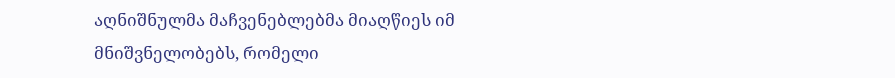აღნიშნულმა მაჩვენებლებმა მიაღწიეს იმ მნიშვნელობებს, რომელი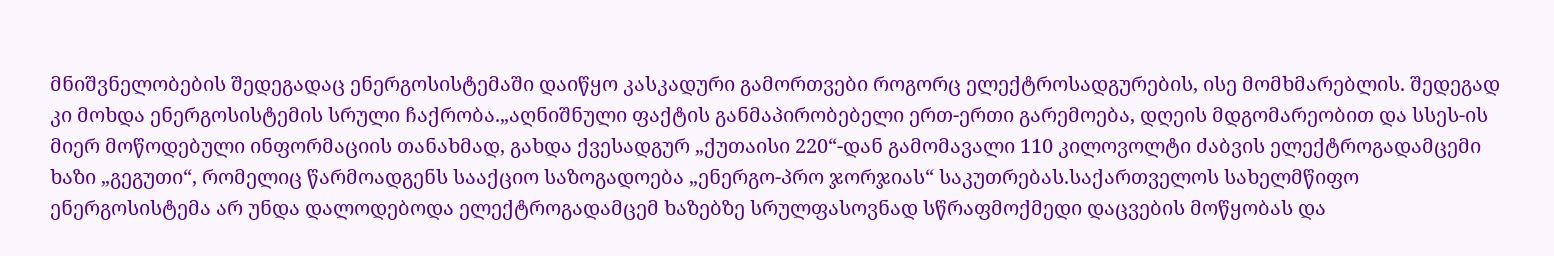მნიშვნელობების შედეგადაც ენერგოსისტემაში დაიწყო კასკადური გამორთვები როგორც ელექტროსადგურების, ისე მომხმარებლის. შედეგად კი მოხდა ენერგოსისტემის სრული ჩაქრობა.„აღნიშნული ფაქტის განმაპირობებელი ერთ-ერთი გარემოება, დღეის მდგომარეობით და სსეს-ის მიერ მოწოდებული ინფორმაციის თანახმად, გახდა ქვესადგურ „ქუთაისი 220“-დან გამომავალი 110 კილოვოლტი ძაბვის ელექტროგადამცემი ხაზი „გეგუთი“, რომელიც წარმოადგენს სააქციო საზოგადოება „ენერგო-პრო ჯორჯიას“ საკუთრებას.საქართველოს სახელმწიფო ენერგოსისტემა არ უნდა დალოდებოდა ელექტროგადამცემ ხაზებზე სრულფასოვნად სწრაფმოქმედი დაცვების მოწყობას და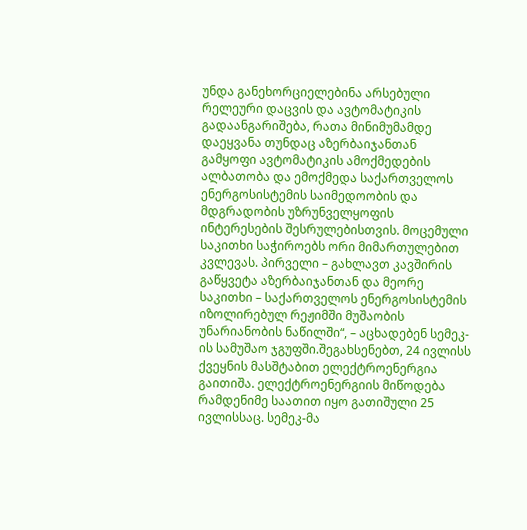უნდა განეხორციელებინა არსებული რელეური დაცვის და ავტომატიკის გადაანგარიშება, რათა მინიმუმამდე დაეყვანა თუნდაც აზერბაიჯანთან გამყოფი ავტომატიკის ამოქმედების ალბათობა და ემოქმედა საქართველოს ენერგოსისტემის საიმედოობის და მდგრადობის უზრუნველყოფის ინტერესების შესრულებისთვის. მოცემული საკითხი საჭიროებს ორი მიმართულებით კვლევას. პირველი – გახლავთ კავშირის გაწყვეტა აზერბაიჯანთან და მეორე საკითხი – საქართველოს ენერგოსისტემის იზოლირებულ რეჟიმში მუშაობის უნარიანობის ნაწილში“, – აცხადებენ სემეკ-ის სამუშაო ჯგუფში.შეგახსენებთ, 24 ივლისს ქვეყნის მასშტაბით ელექტროენერგია გაითიშა. ელექტროენერგიის მიწოდება რამდენიმე საათით იყო გათიშული 25 ივლისსაც. სემეკ-მა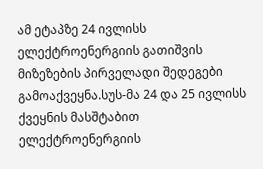ამ ეტაპზე 24 ივლისს ელექტროენერგიის გათიშვის მიზეზების პირველადი შედეგები გამოაქვეყნა.სუს-მა 24 და 25 ივლისს ქვეყნის მასშტაბით ელექტროენერგიის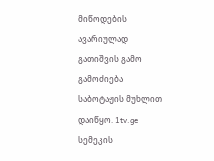მიწოდების ავარიულად გათიშვის გამო გამოძიება საბოტაჟის მუხლით დაიწყო. 1tv.ge
სემეკის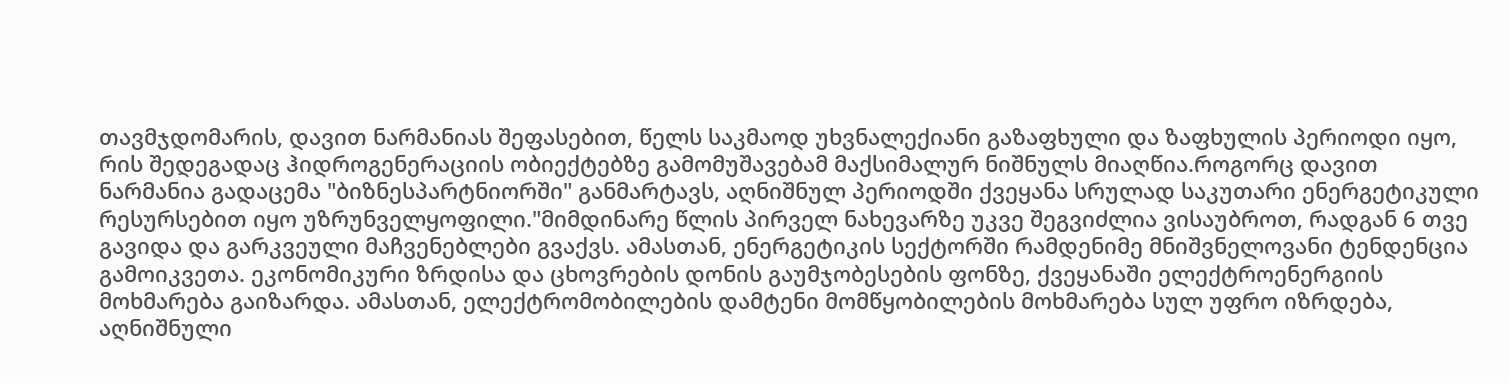თავმჯდომარის, დავით ნარმანიას შეფასებით, წელს საკმაოდ უხვნალექიანი გაზაფხული და ზაფხულის პერიოდი იყო, რის შედეგადაც ჰიდროგენერაციის ობიექტებზე გამომუშავებამ მაქსიმალურ ნიშნულს მიაღწია.როგორც დავით ნარმანია გადაცემა "ბიზნესპარტნიორში" განმარტავს, აღნიშნულ პერიოდში ქვეყანა სრულად საკუთარი ენერგეტიკული რესურსებით იყო უზრუნველყოფილი."მიმდინარე წლის პირველ ნახევარზე უკვე შეგვიძლია ვისაუბროთ, რადგან 6 თვე გავიდა და გარკვეული მაჩვენებლები გვაქვს. ამასთან, ენერგეტიკის სექტორში რამდენიმე მნიშვნელოვანი ტენდენცია გამოიკვეთა. ეკონომიკური ზრდისა და ცხოვრების დონის გაუმჯობესების ფონზე, ქვეყანაში ელექტროენერგიის მოხმარება გაიზარდა. ამასთან, ელექტრომობილების დამტენი მომწყობილების მოხმარება სულ უფრო იზრდება, აღნიშნული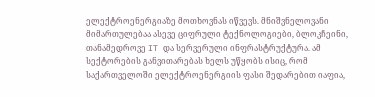ელექტროენერგიაზე მოთხოვნას იწვევს. მნიშვნელოვანი მიმართულებაა ასევე ციფრული ტექნოლოგიები, ბლოკჩეინი, თანამედროვე IT და სერვერული ინფრასტრუქტურა. ამ სექტორების განვითარებას ხელს უწყობს ისიც, რომ საქართველოში ელექტროენერგიის ფასი შედარებით იაფია,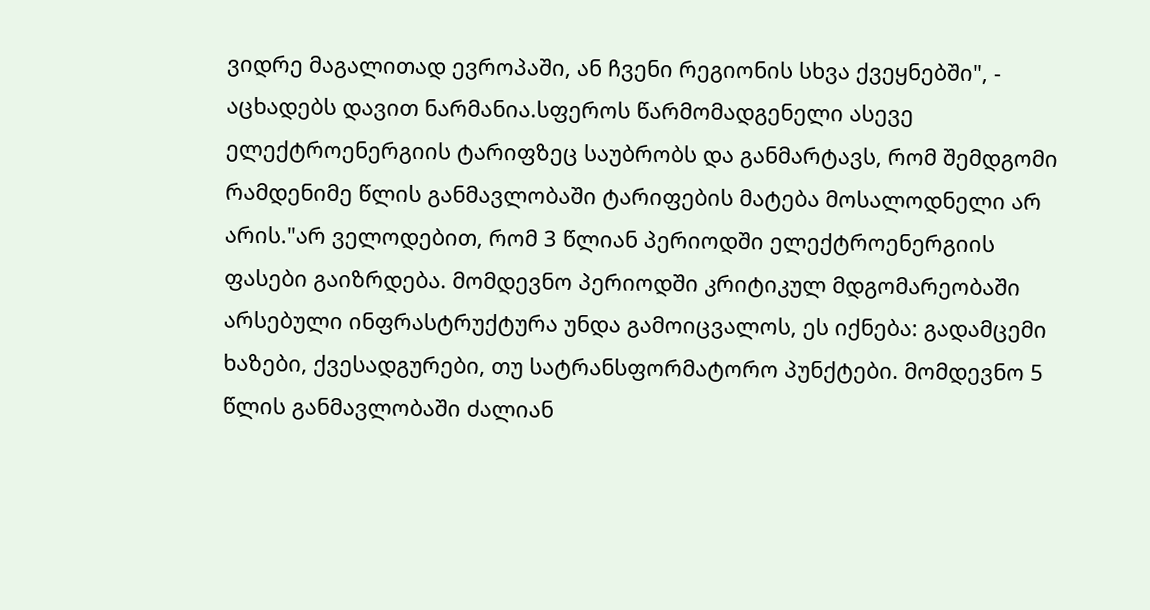ვიდრე მაგალითად ევროპაში, ან ჩვენი რეგიონის სხვა ქვეყნებში", - აცხადებს დავით ნარმანია.სფეროს წარმომადგენელი ასევე ელექტროენერგიის ტარიფზეც საუბრობს და განმარტავს, რომ შემდგომი რამდენიმე წლის განმავლობაში ტარიფების მატება მოსალოდნელი არ არის."არ ველოდებით, რომ 3 წლიან პერიოდში ელექტროენერგიის ფასები გაიზრდება. მომდევნო პერიოდში კრიტიკულ მდგომარეობაში არსებული ინფრასტრუქტურა უნდა გამოიცვალოს, ეს იქნება: გადამცემი ხაზები, ქვესადგურები, თუ სატრანსფორმატორო პუნქტები. მომდევნო 5 წლის განმავლობაში ძალიან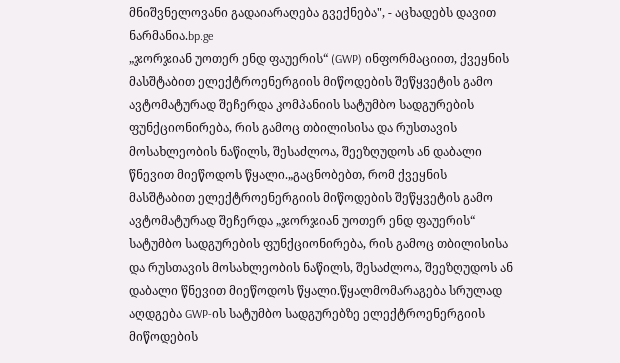მნიშვნელოვანი გადაიარაღება გვექნება", - აცხადებს დავით ნარმანია.bp.ge
„ჯორჯიან უოთერ ენდ ფაუერის“ (GWP) ინფორმაციით, ქვეყნის მასშტაბით ელექტროენერგიის მიწოდების შეწყვეტის გამო ავტომატურად შეჩერდა კომპანიის სატუმბო სადგურების ფუნქციონირება, რის გამოც თბილისისა და რუსთავის მოსახლეობის ნაწილს, შესაძლოა, შეეზღუდოს ან დაბალი წნევით მიეწოდოს წყალი.„გაცნობებთ, რომ ქვეყნის მასშტაბით ელექტროენერგიის მიწოდების შეწყვეტის გამო ავტომატურად შეჩერდა „ჯორჯიან უოთერ ენდ ფაუერის“ სატუმბო სადგურების ფუნქციონირება, რის გამოც თბილისისა და რუსთავის მოსახლეობის ნაწილს, შესაძლოა, შეეზღუდოს ან დაბალი წნევით მიეწოდოს წყალი.წყალმომარაგება სრულად აღდგება GWP-ის სატუმბო სადგურებზე ელექტროენერგიის მიწოდების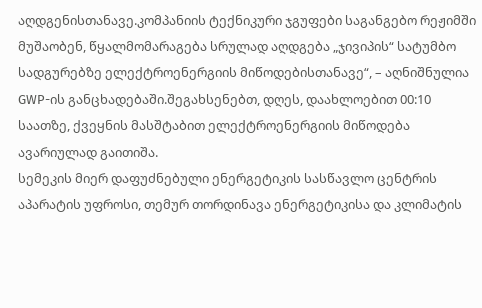აღდგენისთანავე.კომპანიის ტექნიკური ჯგუფები საგანგებო რეჟიმში მუშაობენ, წყალმომარაგება სრულად აღდგება „ჯივიპის“ სატუმბო სადგურებზე ელექტროენერგიის მიწოდებისთანავე“, – აღნიშნულია GWP-ის განცხადებაში.შეგახსენებთ, დღეს, დაახლოებით 00:10 საათზე, ქვეყნის მასშტაბით ელექტროენერგიის მიწოდება ავარიულად გაითიშა.
სემეკის მიერ დაფუძნებული ენერგეტიკის სასწავლო ცენტრის აპარატის უფროსი, თემურ თორდინავა ენერგეტიკისა და კლიმატის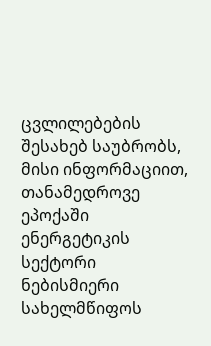ცვლილებების შესახებ საუბრობს, მისი ინფორმაციით, თანამედროვე ეპოქაში ენერგეტიკის სექტორი ნებისმიერი სახელმწიფოს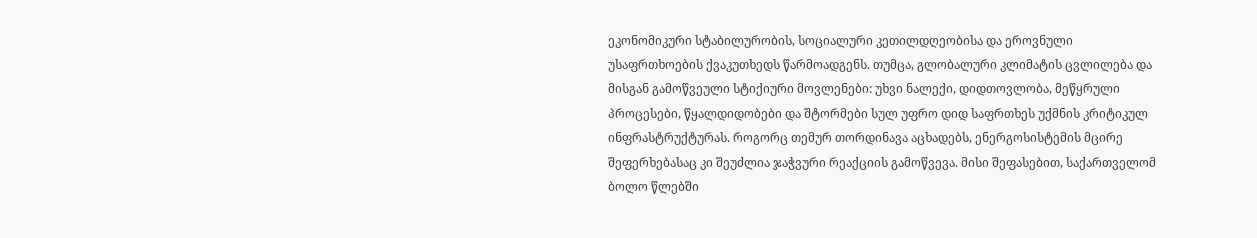ეკონომიკური სტაბილურობის, სოციალური კეთილდღეობისა და ეროვნული უსაფრთხოების ქვაკუთხედს წარმოადგენს. თუმცა, გლობალური კლიმატის ცვლილება და მისგან გამოწვეული სტიქიური მოვლენები: უხვი ნალექი, დიდთოვლობა, მეწყრული პროცესები, წყალდიდობები და შტორმები სულ უფრო დიდ საფრთხეს უქმნის კრიტიკულ ინფრასტრუქტურას. როგორც თემურ თორდინავა აცხადებს, ენერგოსისტემის მცირე შეფერხებასაც კი შეუძლია ჯაჭვური რეაქციის გამოწვევა. მისი შეფასებით, საქართველომ ბოლო წლებში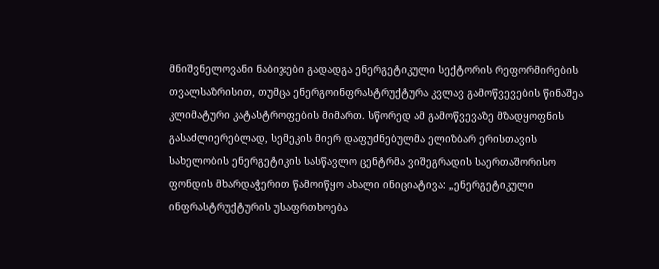მნიშვნელოვანი ნაბიჯები გადადგა ენერგეტიკული სექტორის რეფორმირების თვალსაზრისით, თუმცა ენერგოინფრასტრუქტურა კვლავ გამოწვევების წინაშეა კლიმატური კატასტროფების მიმართ. სწორედ ამ გამოწვევაზე მზადყოფნის გასაძლიერებლად, სემეკის მიერ დაფუძნებულმა ელიზბარ ერისთავის სახელობის ენერგეტიკის სასწავლო ცენტრმა ვიშეგრადის საერთაშორისო ფონდის მხარდაჭერით წამოიწყო ახალი ინიციატივა: „ენერგეტიკული ინფრასტრუქტურის უსაფრთხოება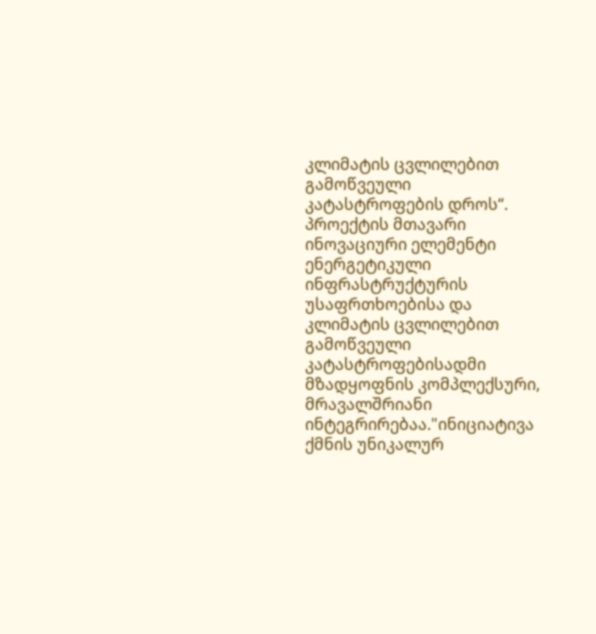კლიმატის ცვლილებით გამოწვეული კატასტროფების დროს“. პროექტის მთავარი ინოვაციური ელემენტი ენერგეტიკული ინფრასტრუქტურის უსაფრთხოებისა და კლიმატის ცვლილებით გამოწვეული კატასტროფებისადმი მზადყოფნის კომპლექსური, მრავალშრიანი ინტეგრირებაა."ინიციატივა ქმნის უნიკალურ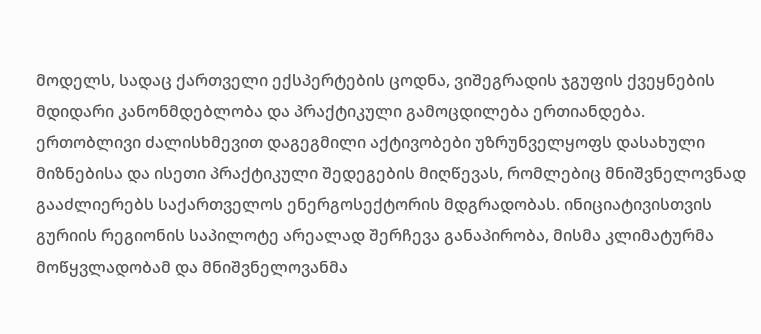მოდელს, სადაც ქართველი ექსპერტების ცოდნა, ვიშეგრადის ჯგუფის ქვეყნების მდიდარი კანონმდებლობა და პრაქტიკული გამოცდილება ერთიანდება. ერთობლივი ძალისხმევით დაგეგმილი აქტივობები უზრუნველყოფს დასახული მიზნებისა და ისეთი პრაქტიკული შედეგების მიღწევას, რომლებიც მნიშვნელოვნად გააძლიერებს საქართველოს ენერგოსექტორის მდგრადობას. ინიციატივისთვის გურიის რეგიონის საპილოტე არეალად შერჩევა განაპირობა, მისმა კლიმატურმა მოწყვლადობამ და მნიშვნელოვანმა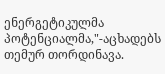ენერგეტიკულმა პოტენციალმა,"-აცხადებს თემურ თორდინავა.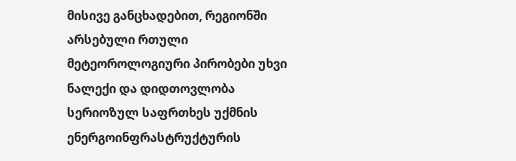მისივე განცხადებით, რეგიონში არსებული რთული მეტეოროლოგიური პირობები უხვი ნალექი და დიდთოვლობა სერიოზულ საფრთხეს უქმნის ენერგოინფრასტრუქტურის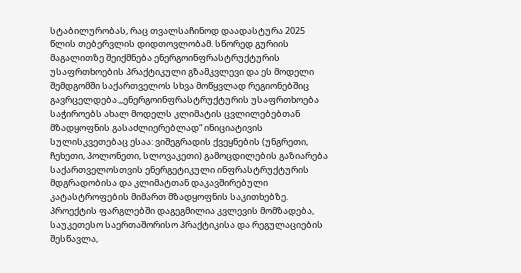სტაბილურობას, რაც თვალსაჩინოდ დაადასტურა 2025 წლის თებერვლის დიდთოვლობამ. სწორედ გურიის მაგალითზე შეიქმნება ენერგოინფრასტრუქტურის უსაფრთხოების პრაქტიკული გზამკვლევი და ეს მოდელი შემდგომში საქართველოს სხვა მოწყვლად რეგიონებშიც გავრცელდება.,,ენერგოინფრასტრუქტურის უსაფრთხოება საჭიროებს ახალ მოდელს კლიმატის ცვლილებებთან მზადყოფნის გასაძლიერებლად“ ინიციატივის სულისკვეთებაც ესაა: ვიშეგრადის ქვეყნების (უნგრეთი, ჩეხეთი, პოლონეთი, სლოვაკეთი) გამოცდილების გაზიარება საქართველოსთვის ენერგეტიკული ინფრასტრუქტურის მდგრადობისა და კლიმატთან დაკავშირებული კატასტროფების მიმართ მზადყოფნის საკითხებზე. პროექტის ფარგლებში დაგეგმილია კვლევის მომზადება, საუკეთესო საერთაშორისო პრაქტიკისა და რეგულაციების შესწავლა,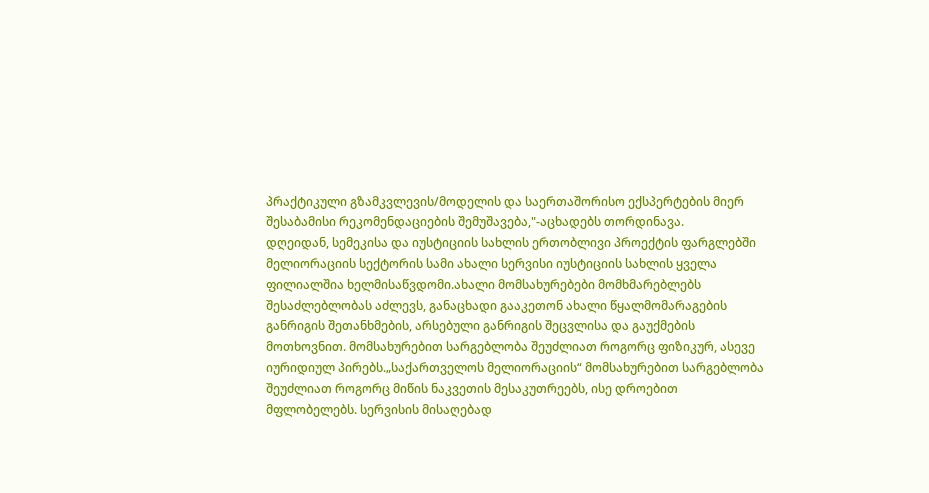პრაქტიკული გზამკვლევის/მოდელის და საერთაშორისო ექსპერტების მიერ შესაბამისი რეკომენდაციების შემუშავება,"-აცხადებს თორდინავა.
დღეიდან, სემეკისა და იუსტიციის სახლის ერთობლივი პროექტის ფარგლებში მელიორაციის სექტორის სამი ახალი სერვისი იუსტიციის სახლის ყველა ფილიალშია ხელმისაწვდომი.ახალი მომსახურებები მომხმარებლებს შესაძლებლობას აძლევს, განაცხადი გააკეთონ ახალი წყალმომარაგების განრიგის შეთანხმების, არსებული განრიგის შეცვლისა და გაუქმების მოთხოვნით. მომსახურებით სარგებლობა შეუძლიათ როგორც ფიზიკურ, ასევე იურიდიულ პირებს.„საქართველოს მელიორაციის“ მომსახურებით სარგებლობა შეუძლიათ როგორც მიწის ნაკვეთის მესაკუთრეებს, ისე დროებით მფლობელებს. სერვისის მისაღებად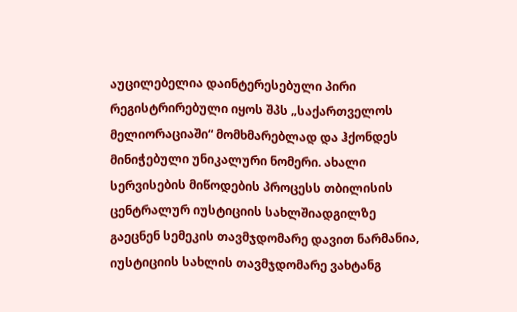აუცილებელია დაინტერესებული პირი რეგისტრირებული იყოს შპს „საქართველოს მელიორაციაში“ მომხმარებლად და ჰქონდეს მინიჭებული უნიკალური ნომერი. ახალი სერვისების მიწოდების პროცესს თბილისის ცენტრალურ იუსტიციის სახლშიადგილზე გაეცნენ სემეკის თავმჯდომარე დავით ნარმანია, იუსტიციის სახლის თავმჯდომარე ვახტანგ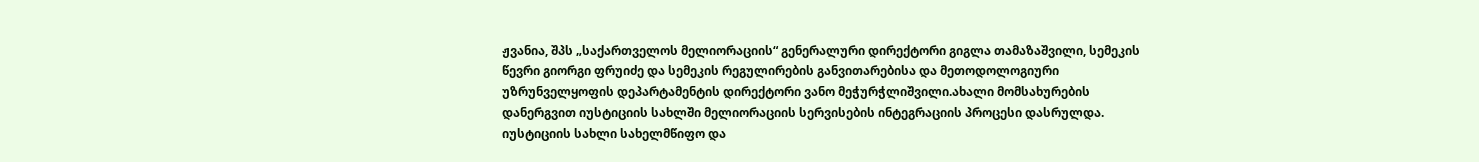ჟვანია, შპს „საქართველოს მელიორაციის“ გენერალური დირექტორი გიგლა თამაზაშვილი, სემეკის წევრი გიორგი ფრუიძე და სემეკის რეგულირების განვითარებისა და მეთოდოლოგიური უზრუნველყოფის დეპარტამენტის დირექტორი ვანო მეჭურჭლიშვილი.ახალი მომსახურების დანერგვით იუსტიციის სახლში მელიორაციის სერვისების ინტეგრაციის პროცესი დასრულდა. იუსტიციის სახლი სახელმწიფო და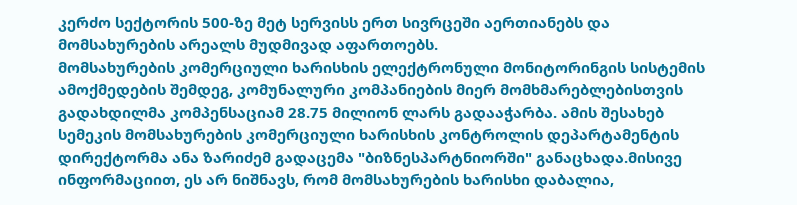კერძო სექტორის 500-ზე მეტ სერვისს ერთ სივრცეში აერთიანებს და მომსახურების არეალს მუდმივად აფართოებს.
მომსახურების კომერციული ხარისხის ელექტრონული მონიტორინგის სისტემის ამოქმედების შემდეგ, კომუნალური კომპანიების მიერ მომხმარებლებისთვის გადახდილმა კომპენსაციამ 28.75 მილიონ ლარს გადააჭარბა. ამის შესახებ სემეკის მომსახურების კომერციული ხარისხის კონტროლის დეპარტამენტის დირექტორმა ანა ზარიძემ გადაცემა "ბიზნესპარტნიორში" განაცხადა.მისივე ინფორმაციით, ეს არ ნიშნავს, რომ მომსახურების ხარისხი დაბალია,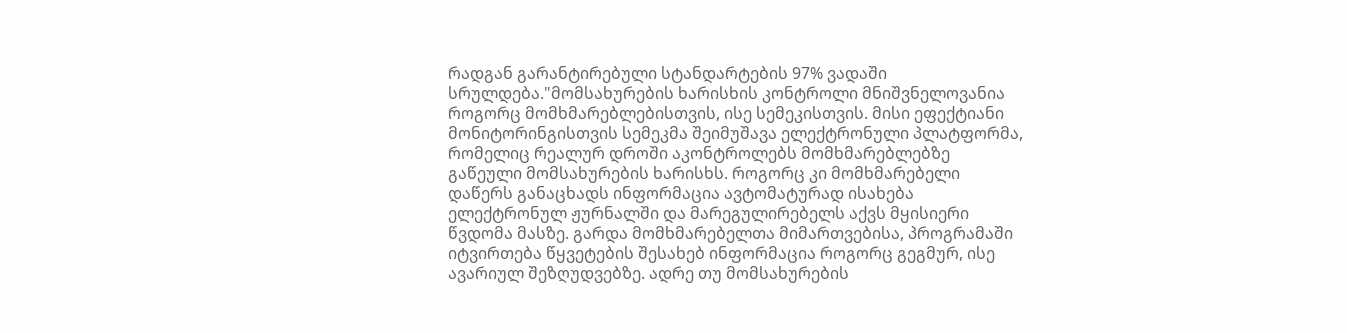რადგან გარანტირებული სტანდარტების 97% ვადაში სრულდება."მომსახურების ხარისხის კონტროლი მნიშვნელოვანია როგორც მომხმარებლებისთვის, ისე სემეკისთვის. მისი ეფექტიანი მონიტორინგისთვის სემეკმა შეიმუშავა ელექტრონული პლატფორმა, რომელიც რეალურ დროში აკონტროლებს მომხმარებლებზე გაწეული მომსახურების ხარისხს. როგორც კი მომხმარებელი დაწერს განაცხადს ინფორმაცია ავტომატურად ისახება ელექტრონულ ჟურნალში და მარეგულირებელს აქვს მყისიერი წვდომა მასზე. გარდა მომხმარებელთა მიმართვებისა, პროგრამაში იტვირთება წყვეტების შესახებ ინფორმაცია როგორც გეგმურ, ისე ავარიულ შეზღუდვებზე. ადრე თუ მომსახურების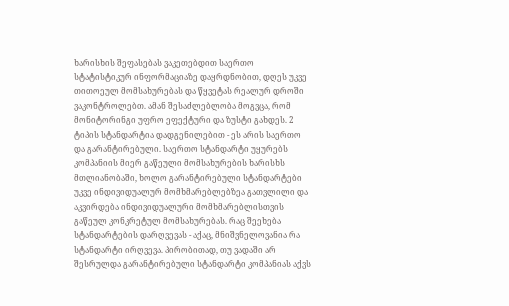ხარისხის შეფასებას ვაკეთებდით საერთო სტატისტიკურ ინფორმაციაზე დაყრდნობით, დღეს უკვე თითოეულ მომსახურებას და წყვეტას რეალურ დროში ვაკონტროლებთ. ამან შესაძლებლობა მოგვცა, რომ მონიტორინგი უფრო ეფექტური და ზუსტი გახდეს. 2 ტიპის სტანდარტია დადგენილებით - ეს არის საერთო და გარანტირებული. საერთო სტანდარტი უყურებს კომპანიის მიერ გაწეული მომსახურების ხარისხს მთლიანობაში, ხოლო გარანტირებული სტანდარტები უკვე ინდივიდუალურ მომხმარებლებზეა გათვლილი და აკვირდება ინდივიდუალური მომხმარებლისთვის გაწეულ კონკრეტულ მომსახურებას. რაც შეეხება სტანდარტების დარღვევას - აქაც, მნიშვნელოვანია რა სტანდარტი ირღვევა. პირობითად, თუ ვადაში არ შესრულდა გარანტირებული სტანდარტი კომპანიას აქვს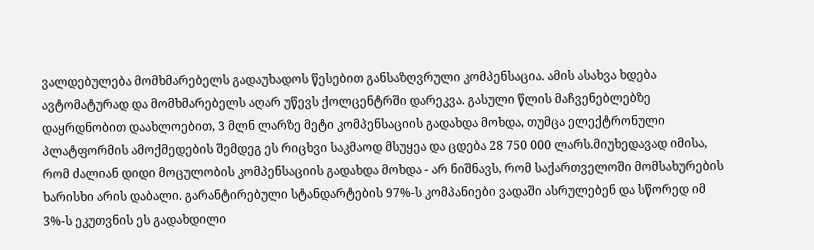ვალდებულება მომხმარებელს გადაუხადოს წესებით განსაზღვრული კომპენსაცია. ამის ასახვა ხდება ავტომატურად და მომხმარებელს აღარ უწევს ქოლცენტრში დარეკვა. გასული წლის მაჩვენებლებზე დაყრდნობით დაახლოებით, 3 მლნ ლარზე მეტი კომპენსაციის გადახდა მოხდა, თუმცა ელექტრონული პლატფორმის ამოქმედების შემდეგ ეს რიცხვი საკმაოდ მსუყეა და ცდება 28 750 000 ლარს.მიუხედავად იმისა, რომ ძალიან დიდი მოცულობის კომპენსაციის გადახდა მოხდა - არ ნიშნავს, რომ საქართველოში მომსახურების ხარისხი არის დაბალი. გარანტირებული სტანდარტების 97%-ს კომპანიები ვადაში ასრულებენ და სწორედ იმ 3%-ს ეკუთვნის ეს გადახდილი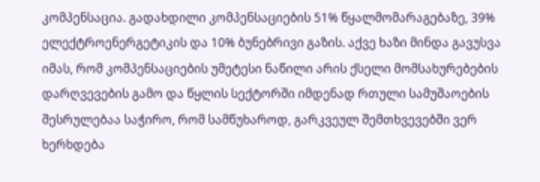კომპენსაცია. გადახდილი კომპენსაციების 51% წყალმომარაგებაზე, 39% ელექტროენერგეტიკის და 10% ბუნებრივი გაზის. აქვე ხაზი მინდა გავუსვა იმას, რომ კომპენსაციების უმეტესი ნაწილი არის ქსელი მომსახურებების დარღვევების გამო და წყლის სექტორში იმდენად რთული სამუშაოების შესრულებაა საჭირო, რომ სამწუხაროდ, გარკვეულ შემთხვევებში ვერ ხერხდება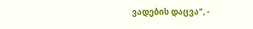ვადების დაცვა", -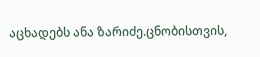აცხადებს ანა ზარიძე.ცნობისთვის,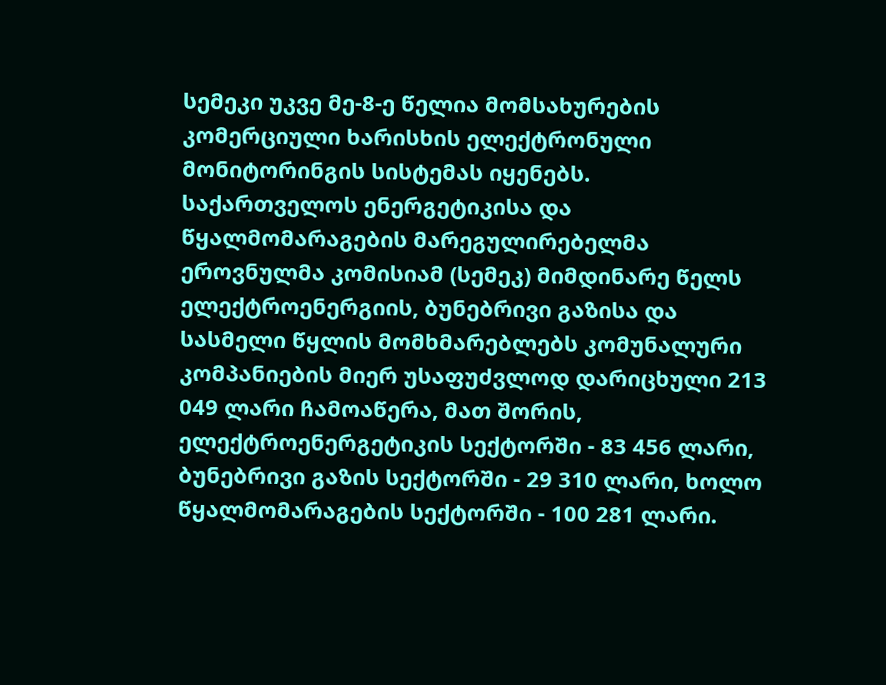სემეკი უკვე მე-8-ე წელია მომსახურების კომერციული ხარისხის ელექტრონული მონიტორინგის სისტემას იყენებს.
საქართველოს ენერგეტიკისა და წყალმომარაგების მარეგულირებელმა ეროვნულმა კომისიამ (სემეკ) მიმდინარე წელს ელექტროენერგიის, ბუნებრივი გაზისა და სასმელი წყლის მომხმარებლებს კომუნალური კომპანიების მიერ უსაფუძვლოდ დარიცხული 213 049 ლარი ჩამოაწერა, მათ შორის, ელექტროენერგეტიკის სექტორში - 83 456 ლარი, ბუნებრივი გაზის სექტორში - 29 310 ლარი, ხოლო წყალმომარაგების სექტორში - 100 281 ლარი.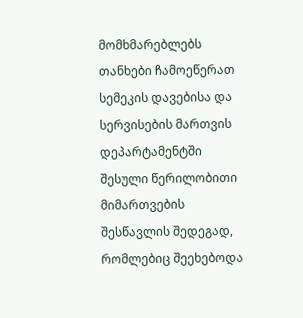მომხმარებლებს თანხები ჩამოეწერათ სემეკის დავებისა და სერვისების მართვის დეპარტამენტში შესული წერილობითი მიმართვების შესწავლის შედეგად, რომლებიც შეეხებოდა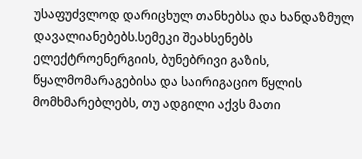უსაფუძვლოდ დარიცხულ თანხებსა და ხანდაზმულ დავალიანებებს.სემეკი შეახსენებს ელექტროენერგიის, ბუნებრივი გაზის, წყალმომარაგებისა და საირიგაციო წყლის მომხმარებლებს, თუ ადგილი აქვს მათი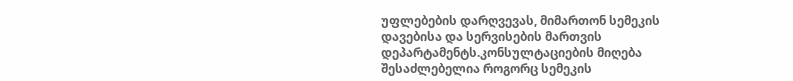უფლებების დარღვევას, მიმართონ სემეკის დავებისა და სერვისების მართვის დეპარტამენტს.კონსულტაციების მიღება შესაძლებელია როგორც სემეკის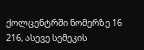ქოლცენტრში ნომერზე 16 216, ასევე სემეკის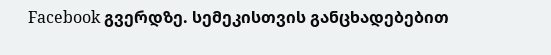Facebook გვერდზე. სემეკისთვის განცხადებებით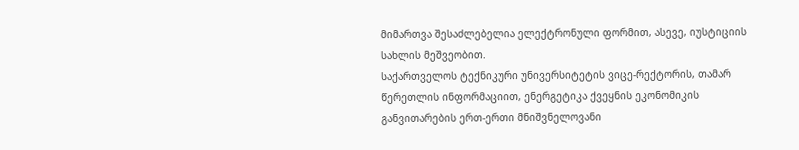მიმართვა შესაძლებელია ელექტრონული ფორმით, ასევე, იუსტიციის სახლის მეშვეობით.
საქართველოს ტექნიკური უნივერსიტეტის ვიცე-რექტორის, თამარ წერეთლის ინფორმაციით, ენერგეტიკა ქვეყნის ეკონომიკის განვითარების ერთ-ერთი მნიშვნელოვანი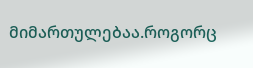მიმართულებაა.როგორც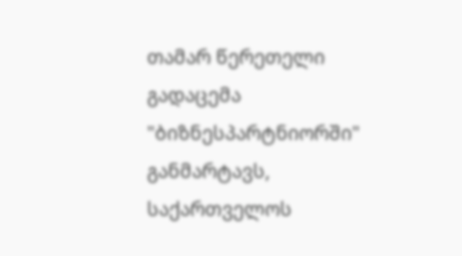თამარ წერეთელი გადაცემა "ბიზნესპარტნიორში" განმარტავს, საქართველოს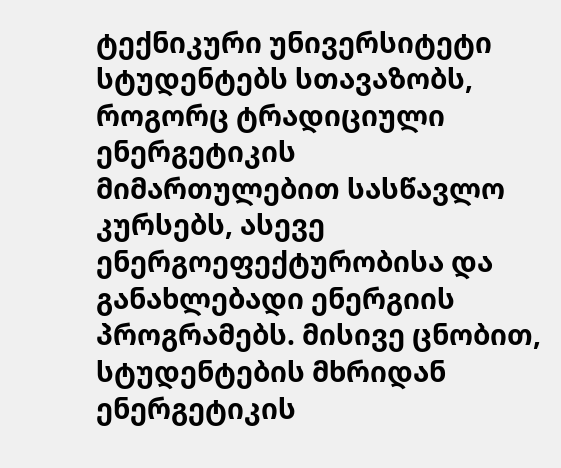ტექნიკური უნივერსიტეტი სტუდენტებს სთავაზობს, როგორც ტრადიციული ენერგეტიკის მიმართულებით სასწავლო კურსებს, ასევე ენერგოეფექტურობისა და განახლებადი ენერგიის პროგრამებს. მისივე ცნობით, სტუდენტების მხრიდან ენერგეტიკის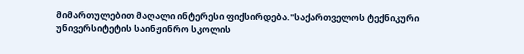მიმართულებით მაღალი ინტერესი ფიქსირდება."საქართველოს ტექნიკური უნივერსიტეტის საინჟინრო სკოლის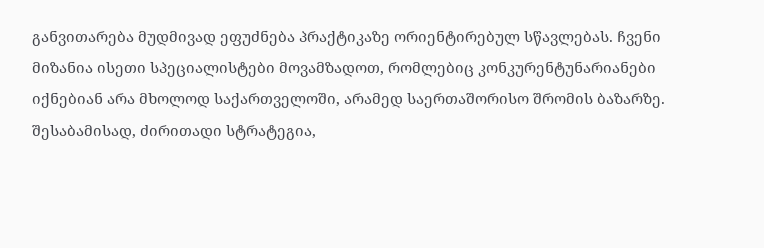განვითარება მუდმივად ეფუძნება პრაქტიკაზე ორიენტირებულ სწავლებას. ჩვენი მიზანია ისეთი სპეციალისტები მოვამზადოთ, რომლებიც კონკურენტუნარიანები იქნებიან არა მხოლოდ საქართველოში, არამედ საერთაშორისო შრომის ბაზარზე. შესაბამისად, ძირითადი სტრატეგია,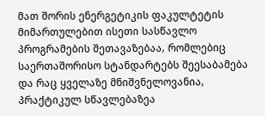მათ შორის ენერგეტიკის ფაკულტეტის მიმართულებით ისეთი სასწავლო პროგრამების შეთავაზებაა, რომლებიც საერთაშორისო სტანდარტებს შეესაბამება და რაც ყველაზე მნიშვნელოვანია, პრაქტიკულ სწავლებაზეა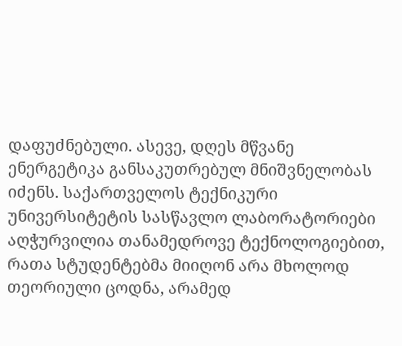დაფუძნებული. ასევე, დღეს მწვანე ენერგეტიკა განსაკუთრებულ მნიშვნელობას იძენს. საქართველოს ტექნიკური უნივერსიტეტის სასწავლო ლაბორატორიები აღჭურვილია თანამედროვე ტექნოლოგიებით, რათა სტუდენტებმა მიიღონ არა მხოლოდ თეორიული ცოდნა, არამედ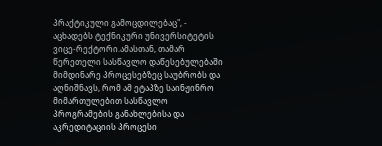პრაქტიკული გამოცდილებაც", - აცხადებს ტექნიკური უნივერსიტეტის ვიცე-რექტორი.ამასთან, თამარ წერეთელი სასწავლო დაწესებულებაში მიმდინარე პროცესებზეც საუბრობს და აღნიშნავს, რომ ამ ეტაპზე საინჟინრო მიმართულებით სასწავლო პროგრამების განახლებისა და აკრედიტაციის პროცესი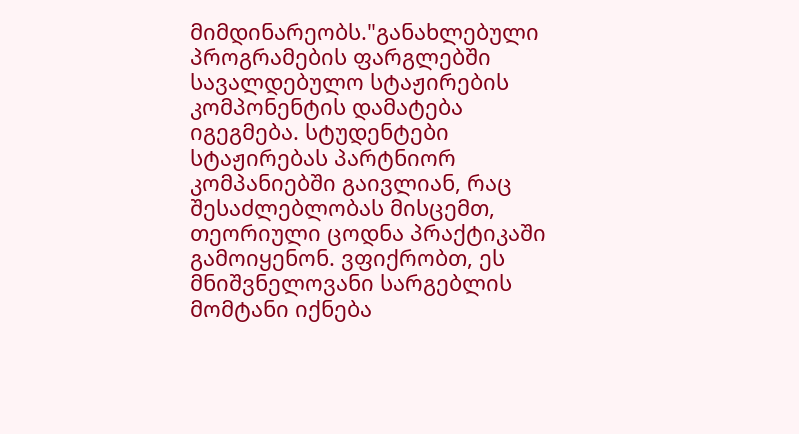მიმდინარეობს."განახლებული პროგრამების ფარგლებში სავალდებულო სტაჟირების კომპონენტის დამატება იგეგმება. სტუდენტები სტაჟირებას პარტნიორ კომპანიებში გაივლიან, რაც შესაძლებლობას მისცემთ, თეორიული ცოდნა პრაქტიკაში გამოიყენონ. ვფიქრობთ, ეს მნიშვნელოვანი სარგებლის მომტანი იქნება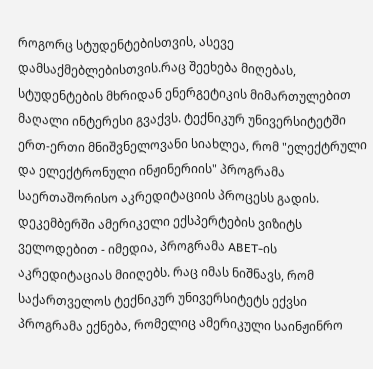როგორც სტუდენტებისთვის, ასევე დამსაქმებლებისთვის.რაც შეეხება მიღებას, სტუდენტების მხრიდან ენერგეტიკის მიმართულებით მაღალი ინტერესი გვაქვს. ტექნიკურ უნივერსიტეტში ერთ-ერთი მნიშვნელოვანი სიახლეა, რომ "ელექტრული და ელექტრონული ინჟინერიის" პროგრამა საერთაშორისო აკრედიტაციის პროცესს გადის. დეკემბერში ამერიკელი ექსპერტების ვიზიტს ველოდებით - იმედია, პროგრამა ABET-ის აკრედიტაციას მიიღებს. რაც იმას ნიშნავს, რომ საქართველოს ტექნიკურ უნივერსიტეტს ექვსი პროგრამა ექნება, რომელიც ამერიკული საინჟინრო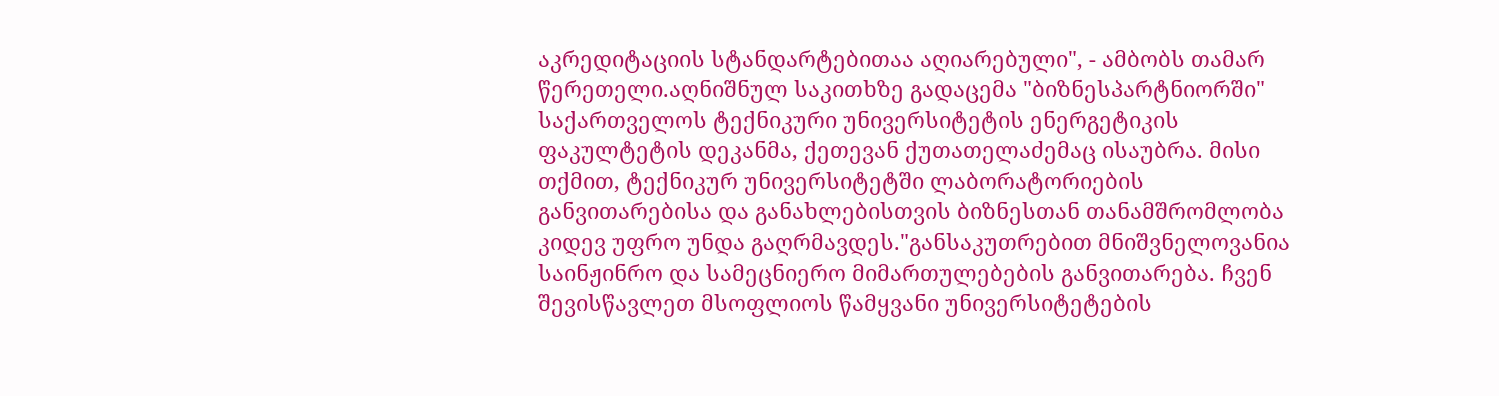აკრედიტაციის სტანდარტებითაა აღიარებული", - ამბობს თამარ წერეთელი.აღნიშნულ საკითხზე გადაცემა "ბიზნესპარტნიორში" საქართველოს ტექნიკური უნივერსიტეტის ენერგეტიკის ფაკულტეტის დეკანმა, ქეთევან ქუთათელაძემაც ისაუბრა. მისი თქმით, ტექნიკურ უნივერსიტეტში ლაბორატორიების განვითარებისა და განახლებისთვის ბიზნესთან თანამშრომლობა კიდევ უფრო უნდა გაღრმავდეს."განსაკუთრებით მნიშვნელოვანია საინჟინრო და სამეცნიერო მიმართულებების განვითარება. ჩვენ შევისწავლეთ მსოფლიოს წამყვანი უნივერსიტეტების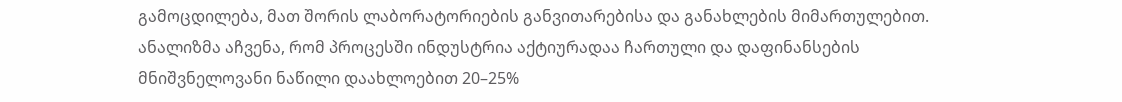გამოცდილება, მათ შორის ლაბორატორიების განვითარებისა და განახლების მიმართულებით. ანალიზმა აჩვენა, რომ პროცესში ინდუსტრია აქტიურადაა ჩართული და დაფინანსების მნიშვნელოვანი ნაწილი დაახლოებით 20–25%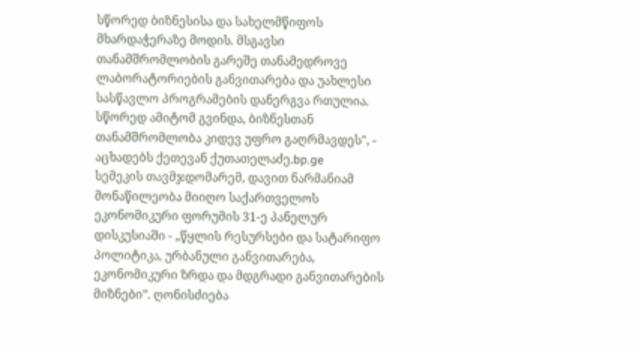სწორედ ბიზნესისა და სახელმწიფოს მხარდაჭერაზე მოდის. მსგავსი თანამშრომლობის გარეშე თანამედროვე ლაბორატორიების განვითარება და უახლესი სასწავლო პროგრამების დანერგვა რთულია. სწორედ ამიტომ გვინდა, ბიზნესთან თანამშრომლობა კიდევ უფრო გაღრმავდეს", - აცხადებს ქეთევან ქუთათელაძე.bp.ge
სემეკის თავმჯდომარემ, დავით ნარმანიამ მონაწილეობა მიიღო საქართველოს ეკონომიკური ფორუმის 31-ე პანელურ დისკუსიაში - „წყლის რესურსები და სატარიფო პოლიტიკა, ურბანული განვითარება, ეკონომიკური ზრდა და მდგრადი განვითარების მიზნები”. ღონისძიება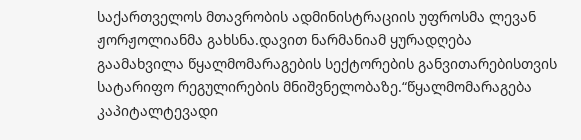საქართველოს მთავრობის ადმინისტრაციის უფროსმა ლევან ჟორჟოლიანმა გახსნა.დავით ნარმანიამ ყურადღება გაამახვილა წყალმომარაგების სექტორების განვითარებისთვის სატარიფო რეგულირების მნიშვნელობაზე.“წყალმომარაგება კაპიტალტევადი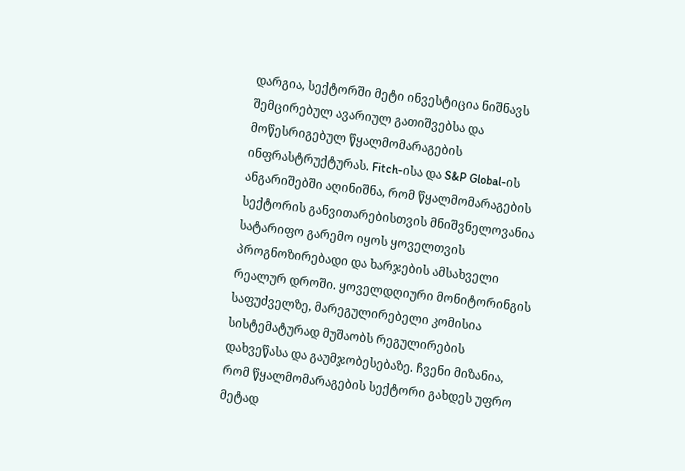დარგია, სექტორში მეტი ინვესტიცია ნიშნავს შემცირებულ ავარიულ გათიშვებსა და მოწესრიგებულ წყალმომარაგების ინფრასტრუქტურას. Fitch-ისა და S&P Global-ის ანგარიშებში აღინიშნა, რომ წყალმომარაგების სექტორის განვითარებისთვის მნიშვნელოვანია სატარიფო გარემო იყოს ყოველთვის პროგნოზირებადი და ხარჯების ამსახველი რეალურ დროში. ყოველდღიური მონიტორინგის საფუძველზე, მარეგულირებელი კომისია სისტემატურად მუშაობს რეგულირების დახვეწასა და გაუმჯობესებაზე. ჩვენი მიზანია, რომ წყალმომარაგების სექტორი გახდეს უფრო მეტად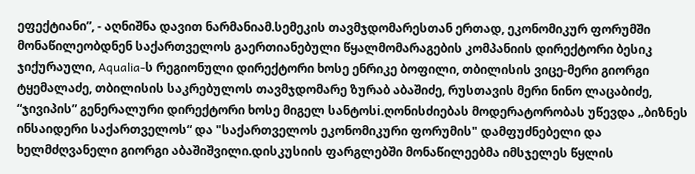ეფექტიანი”, - აღნიშნა დავით ნარმანიამ.სემეკის თავმჯდომარესთან ერთად, ეკონომიკურ ფორუმში მონაწილეობდნენ საქართველოს გაერთიანებული წყალმომარაგების კომპანიის დირექტორი ბესიკ ჯიქურაული, Aqualia-ს რეგიონული დირექტორი ხოსე ენრიკე ბოფილი, თბილისის ვიცე-მერი გიორგი ტყემალაძე, თბილისის საკრებულოს თავმჯდომარე ზურაბ აბაშიძე, რუსთავის მერი ნინო ლაცაბიძე, “ჯივიპის” გენერალური დირექტორი ხოსე მიგელ სანტოსi.ღონისძიებას მოდერატორობას უწევდა „ბიზნეს ინსაიდერი საქართველოს“ და "საქართველოს ეკონომიკური ფორუმის" დამფუძნებელი და ხელმძღვანელი გიორგი აბაშიშვილი.დისკუსიის ფარგლებში მონაწილეებმა იმსჯელეს წყლის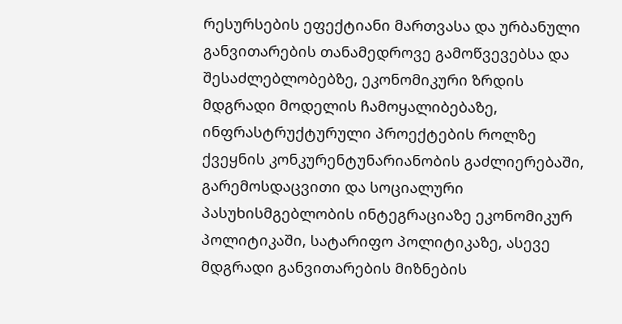რესურსების ეფექტიანი მართვასა და ურბანული განვითარების თანამედროვე გამოწვევებსა და შესაძლებლობებზე, ეკონომიკური ზრდის მდგრადი მოდელის ჩამოყალიბებაზე, ინფრასტრუქტურული პროექტების როლზე ქვეყნის კონკურენტუნარიანობის გაძლიერებაში, გარემოსდაცვითი და სოციალური პასუხისმგებლობის ინტეგრაციაზე ეკონომიკურ პოლიტიკაში, სატარიფო პოლიტიკაზე, ასევე მდგრადი განვითარების მიზნების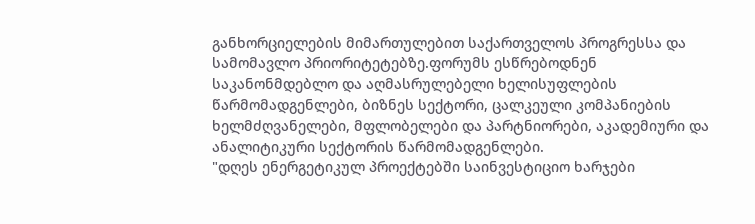განხორციელების მიმართულებით საქართველოს პროგრესსა და სამომავლო პრიორიტეტებზე.ფორუმს ესწრებოდნენ საკანონმდებლო და აღმასრულებელი ხელისუფლების წარმომადგენლები, ბიზნეს სექტორი, ცალკეული კომპანიების ხელმძღვანელები, მფლობელები და პარტნიორები, აკადემიური და ანალიტიკური სექტორის წარმომადგენლები.
"დღეს ენერგეტიკულ პროექტებში საინვესტიციო ხარჯები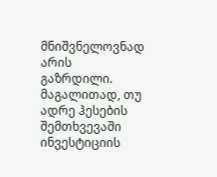მნიშვნელოვნად არის გაზრდილი. მაგალითად, თუ ადრე ჰესების შემთხვევაში ინვესტიციის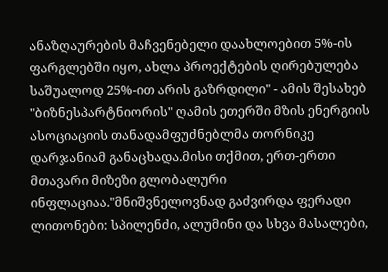ანაზღაურების მაჩვენებელი დაახლოებით 5%-ის ფარგლებში იყო, ახლა პროექტების ღირებულება საშუალოდ 25%-ით არის გაზრდილი" - ამის შესახებ "ბიზნესპარტნიორის" ღამის ეთერში მზის ენერგიის ასოციაციის თანადამფუძნებლმა თორნიკე დარჯანიამ განაცხადა.მისი თქმით, ერთ-ერთი მთავარი მიზეზი გლობალური ინფლაციაა."მნიშვნელოვნად გაძვირდა ფერადი ლითონები: სპილენძი, ალუმინი და სხვა მასალები,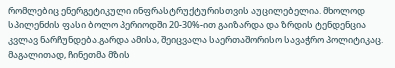რომლებიც ენერგეტიკული ინფრასტრუქტურისთვის აუცილებელია. მხოლოდ სპილენძის ფასი ბოლო პერიოდში 20-30%-ით გაიზარდა და ზრდის ტენდენცია კვლავ ნარჩუნდება.გარდა ამისა, შეიცვალა საერთაშორისო სავაჭრო პოლიტიკაც. მაგალითად, ჩინეთმა მზის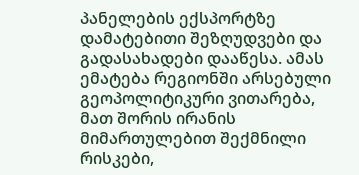პანელების ექსპორტზე დამატებითი შეზღუდვები და გადასახადები დააწესა. ამას ემატება რეგიონში არსებული გეოპოლიტიკური ვითარება, მათ შორის ირანის მიმართულებით შექმნილი რისკები,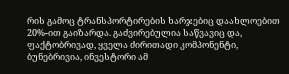რის გამოც ტრანსპორტირების ხარჯებიც დაახლოებით 20%-ით გაიზარდა. გაძვირებულია საწვავიც და, ფაქტობრივად, ყველა ძირითადი კომპონენტი, ბუნებრივია, ინვესტორი ამ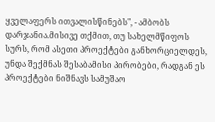ყველაფერს ითვალისწინებს", - ამბობს დარჯანია.მისივე თქმით, თუ სახელმწიფოს სურს, რომ ასეთი პროექტები განხორციელდეს, უნდა შექმნას შესაბამისი პირობები, რადგან ეს პროექტები ნიშნავს სამუშაო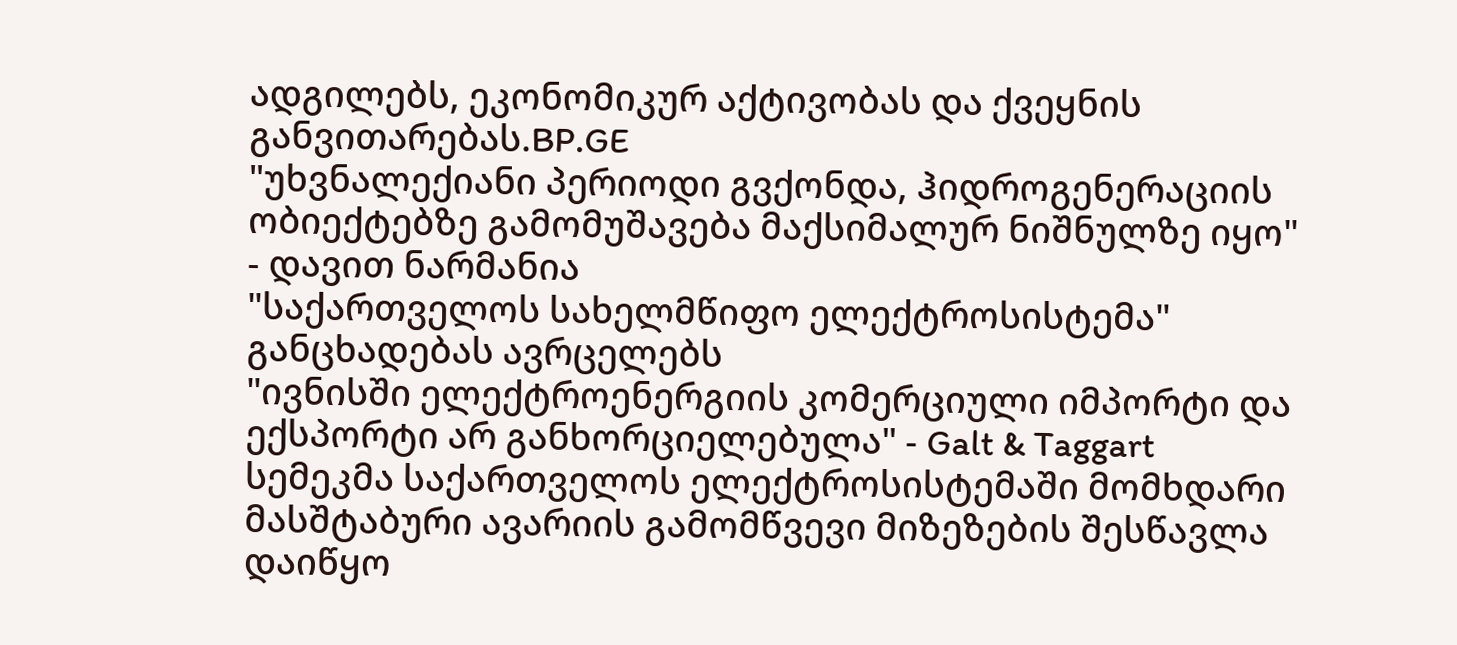ადგილებს, ეკონომიკურ აქტივობას და ქვეყნის განვითარებას.BP.GE
"უხვნალექიანი პერიოდი გვქონდა, ჰიდროგენერაციის ობიექტებზე გამომუშავება მაქსიმალურ ნიშნულზე იყო" - დავით ნარმანია
"საქართველოს სახელმწიფო ელექტროსისტემა" განცხადებას ავრცელებს
"ივნისში ელექტროენერგიის კომერციული იმპორტი და ექსპორტი არ განხორციელებულა" - Galt & Taggart
სემეკმა საქართველოს ელექტროსისტემაში მომხდარი მასშტაბური ავარიის გამომწვევი მიზეზების შესწავლა დაიწყო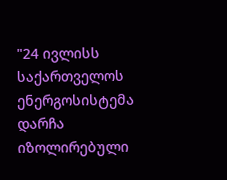"24 ივლისს საქართველოს ენერგოსისტემა დარჩა იზოლირებული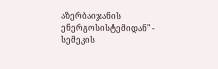აზერბაიჯანის ენერგოსისტემიდან" - სემეკის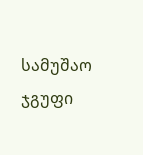სამუშაო ჯგუფი